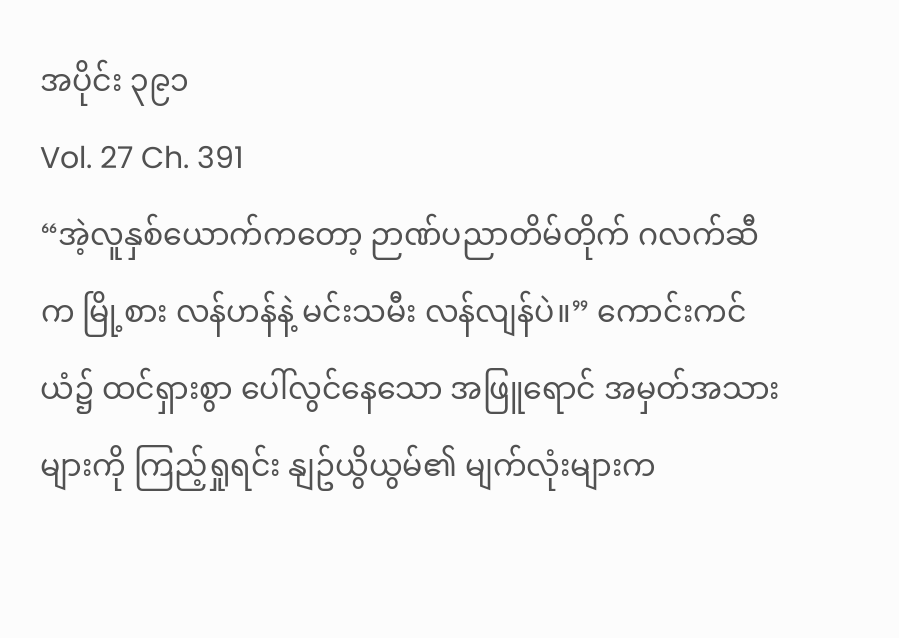အပိုင်း ၃၉၁
Vol. 27 Ch. 391
“အဲ့လူနှစ်ယောက်ကတော့ ဉာဏ်ပညာတိမ်တိုက် ဂလက်ဆီက မြို့စား လန်ဟန်နဲ့ မင်းသမီး လန်လျန်ပဲ။” ကောင်းကင်ယံ၌ ထင်ရှားစွာ ပေါ်လွင်နေသော အဖြူရောင် အမှတ်အသားများကို ကြည့်ရှုရင်း နျဥ်ယွိယွမ်၏ မျက်လုံးများက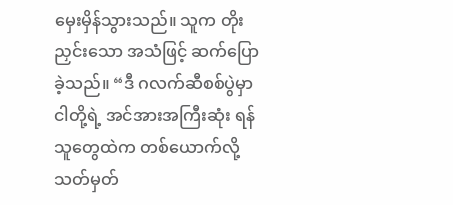မှေးမှိန်သွားသည်။ သူက တိုးညှင်းသော အသံဖြင့် ဆက်ပြောခဲ့သည်။ “ဒီ ဂလက်ဆီစစ်ပွဲမှာ ငါတို့ရဲ့ အင်အားအကြီးဆုံး ရန်သူတွေထဲက တစ်ယောက်လို့ သတ်မှတ်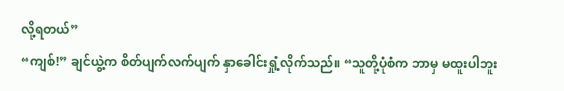လို့ရတယ်”
“ကျစ်!” ချင်ယွဲ့က စိတ်ပျက်လက်ပျက် နှာခေါင်းရှုံ့လိုက်သည်။ “သူတို့ပုံစံက ဘာမှ မထူးပါဘူး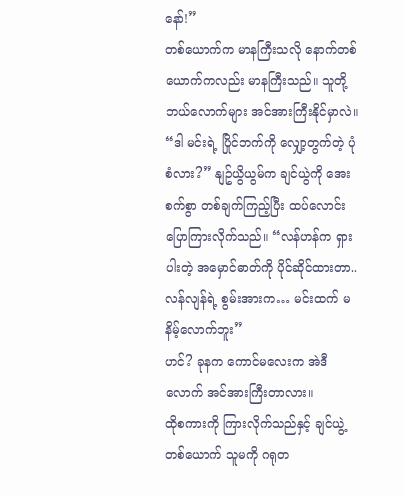နော်!”
တစ်ယောက်က မာနကြီးသလို နောက်တစ်ယောက်ကလည်း မာနကြီးသည်။ သူတို့ ဘယ်လောက်များ အင်အားကြီးနိုင်မှာလဲ။
“ဒါ မင်းရဲ့ ပြိုင်ဘက်ကို လျှော့တွက်တဲ့ ပုံစံလား?” နျဥ်ယွိယွမ်က ချင်ယွဲကို အေးစက်စွာ တစ်ချက်ကြည့်ပြီး ထပ်လောင်း ပြောကြားလိုက်သည်။ “လန်ဟန်က ရှားပါးတဲ့ အမှောင်ဓာတ်ကို ပိုင်ဆိုင်ထားတာ.. လန်လျန်ရဲ့ စွမ်းအားက… မင်းထက် မနိမ့်လောက်ဘူး”
ဟင်? ခုနက ကောင်မလေးက အဲဒီလောက် အင်အားကြီးတာလား။
ထိုစကားကို ကြားလိုက်သည်နှင့် ချင်ယွဲ့တစ်ယောက် သူမကို ဂရုတ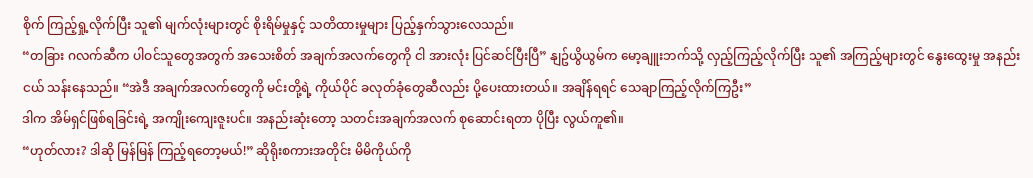စိုက် ကြည့်ရှု့လိုက်ပြီး သူ၏ မျက်လုံးများတွင် စိုးရိမ်မှုနှင့် သတိထားမှုများ ပြည့်နှက်သွားလေသည်။
“တခြား ဂလက်ဆီက ပါဝင်သူတွေအတွက် အသေးစိတ် အချက်အလက်တွေကို ငါ အားလုံး ပြင်ဆင်ပြီးပြီ” နျဥ်ယွိယွမ်က မော့ချူးဘက်သို့ လှည့်ကြည့်လိုက်ပြီး သူ၏ အကြည့်များတွင် နွေးထွေးမှု အနည်းငယ် သန်းနေသည်။ “အဲဒီ အချက်အလက်တွေကို မင်းတို့ရဲ့ ကိုယ်ပိုင် ခလုတ်ခုံတွေဆီလည်း ပို့ပေးထားတယ်။ အချိန်ရရင် သေချာကြည့်လိုက်ကြဦး”
ဒါက အိမ်ရှင်ဖြစ်ရခြင်းရဲ့ အကျိုးကျေးဇူးပင်။ အနည်းဆုံးတော့ သတင်းအချက်အလက် စုဆောင်းရတာ ပိုပြီး လွယ်ကူ၏။
“ဟုတ်လား? ဒါဆို မြန်မြန် ကြည့်ရတော့မယ်!” ဆိုရိုးစကားအတိုင်း မိမိကိုယ်ကို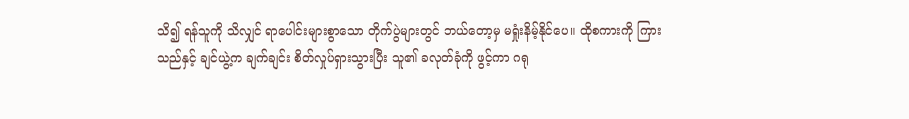သိ၍ ရန်သူကို သိလျှင် ရာပေါင်းများစွာသော တိုက်ပွဲများတွင် ဘယ်တော့မှ မရှုံးနိမ့်နိုင်ပေ။ ထိုစကားကို ကြားသည်နှင့် ချင်ယွဲ့က ချက်ချင်း စိတ်လှုပ်ရှားသွားပြီး သူ၏ ခလုတ်ခုံကို ဖွင့်ကာ ဂရု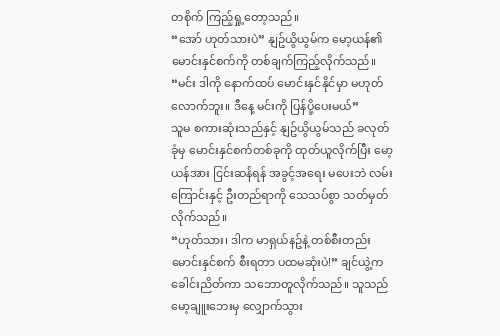တစိုက် ကြည့်ရှု့တော့သည်။
“အော် ဟုတ်သားပဲ” နျဥ်ယွိယွမ်က မော့ယန်၏ မောင်းနှင်စက်ကို တစ်ချက်ကြည့်လိုက်သည်။ “မင်း ဒါကို နောက်ထပ် မောင်းနှင်နိုင်မှာ မဟုတ်လောက်ဘူး။ ဒီနေ့ မင်းကို ပြန်ပို့ပေးမယ်”
သူမ စကားဆုံးသည်နှင့် နျဥ်ယွိယွမ်သည် ခလုတ်ခုံမှ မောင်းနှင်စက်တစ်ခုကို ထုတ်ယူလိုက်ပြီး မော့ယန်အား ငြင်းဆန်ရန် အခွင့်အရေး မပေးဘဲ လမ်းကြောင်းနှင့် ဦးတည်ရာကို သေသပ်စွာ သတ်မှတ်လိုက်သည်။
“ဟုတ်သား၊ ဒါက မာရှယ်နဥ်နဲ့ တစ်စီးတည်း မောင်းနှင်စက် စီးရတာ ပထမဆုံးပဲ!” ချင်ယွဲ့က ခေါင်းညိတ်ကာ သဘောတူလိုက်သည်။ သူသည် မော့ချူးဘေးမှ လျှောက်သွား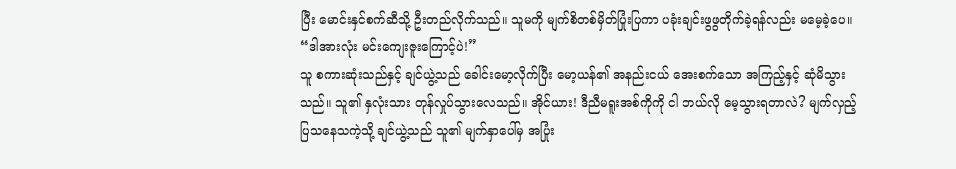ပြီး မောင်းနှင်စက်ဆီသို့ ဦးတည်လိုက်သည်။ သူမကို မျက်စိတစ်မှိတ်ပြုံးပြကာ ပခုံးချင်းဖွဖွတိုက်ခဲ့ရန်လည်း မမေ့ခဲ့ပေ။ “ဒါအားလုံး မင်းကျေးဇူးကြောင့်ပဲ!”
သူ စကားဆုံးသည်နှင့် ချင်ယွဲ့သည် ခေါင်းမော့လိုက်ပြီး မော့ယန်၏ အနည်းငယ် အေးစက်သော အကြည့်နှင့် ဆုံမိသွားသည်။ သူ၏ နှလုံးသား တုန်လှုပ်သွားလေသည်။ အိုင်ယား! ဒီညီမရူးအစ်ကိုကို ငါ ဘယ်လို မေ့သွားရတာလဲ? မျက်လှည့် ပြသနေသကဲ့သို့ ချင်ယွဲ့သည် သူ၏ မျက်နှာပေါ်မှ အပြုံး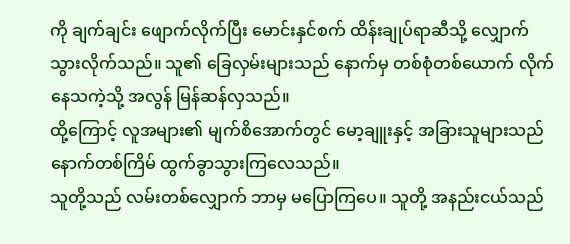ကို ချက်ချင်း ဖျောက်လိုက်ပြီး မောင်းနှင်စက် ထိန်းချုပ်ရာဆီသို့ လျှောက်သွားလိုက်သည်။ သူ၏ ခြေလှမ်းများသည် နောက်မှ တစ်စုံတစ်ယောက် လိုက်နေသကဲ့သို့ အလွန် မြန်ဆန်လှသည်။
ထို့ကြောင့် လူအများ၏ မျက်စိအောက်တွင် မော့ချူးနှင့် အခြားသူများသည် နောက်တစ်ကြိမ် ထွက်ခွာသွားကြလေသည်။
သူတို့သည် လမ်းတစ်လျှောက် ဘာမှ မပြောကြပေ။ သူတို့ အနည်းငယ်သည်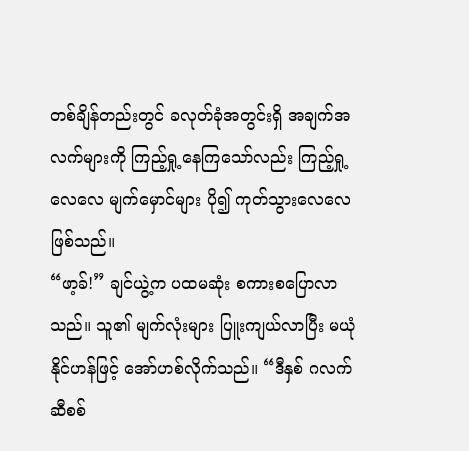တစ်ချိန်တည်းတွင် ခလုတ်ခုံအတွင်းရှိ အချက်အလက်များကို ကြည့်ရှု့နေကြသော်လည်း ကြည့်ရှု့လေလေ မျက်မှောင်များ ပို၍ ကုတ်သွားလေလေ ဖြစ်သည်။
“ဖာ့ခ်!” ချင်ယွဲ့က ပထမဆုံး စကားစပြောလာသည်။ သူ၏ မျက်လုံးများ ပြူးကျယ်လာပြီး မယုံနိုင်ဟန်ဖြင့် အော်ဟစ်လိုက်သည်။ “ဒီနှစ် ဂလက်ဆီစစ်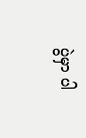ပွဲမှာ ပါ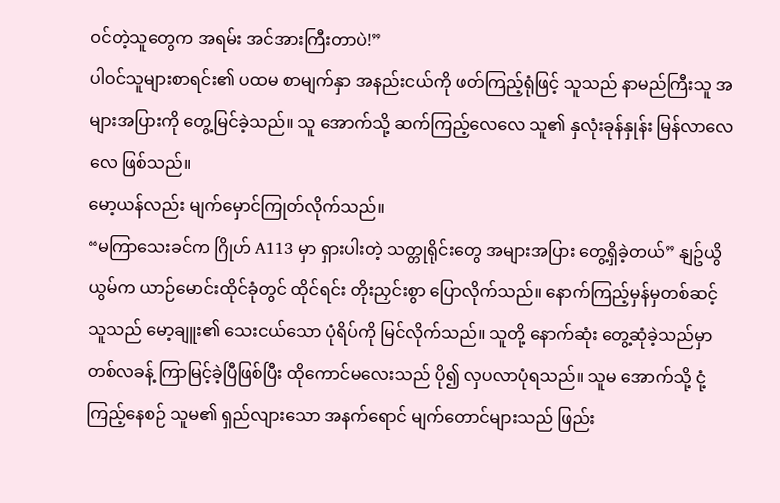ဝင်တဲ့သူတွေက အရမ်း အင်အားကြီးတာပဲ!”
ပါဝင်သူများစာရင်း၏ ပထမ စာမျက်နှာ အနည်းငယ်ကို ဖတ်ကြည့်ရုံဖြင့် သူသည် နာမည်ကြီးသူ အများအပြားကို တွေ့မြင်ခဲ့သည်။ သူ အောက်သို့ ဆက်ကြည့်လေလေ သူ၏ နှလုံးခုန်နှုန်း မြန်လာလေလေ ဖြစ်သည်။
မော့ယန်လည်း မျက်မှောင်ကြုတ်လိုက်သည်။
“မကြာသေးခင်က ဂြိုဟ် A113 မှာ ရှားပါးတဲ့ သတ္တုရိုင်းတွေ အများအပြား တွေ့ရှိခဲ့တယ်” နျဥ်ယွိယွမ်က ယာဉ်မောင်းထိုင်ခုံတွင် ထိုင်ရင်း တိုးညှင်းစွာ ပြောလိုက်သည်။ နောက်ကြည့်မှန်မှတစ်ဆင့် သူသည် မော့ချူး၏ သေးငယ်သော ပုံရိပ်ကို မြင်လိုက်သည်။ သူတို့ နောက်ဆုံး တွေ့ဆုံခဲ့သည်မှာ တစ်လခန့် ကြာမြင့်ခဲ့ပြီဖြစ်ပြီး ထိုကောင်မလေးသည် ပို၍ လှပလာပုံရသည်။ သူမ အောက်သို့ ငုံ့ကြည့်နေစဉ် သူမ၏ ရှည်လျားသော အနက်ရောင် မျက်တောင်များသည် ဖြည်း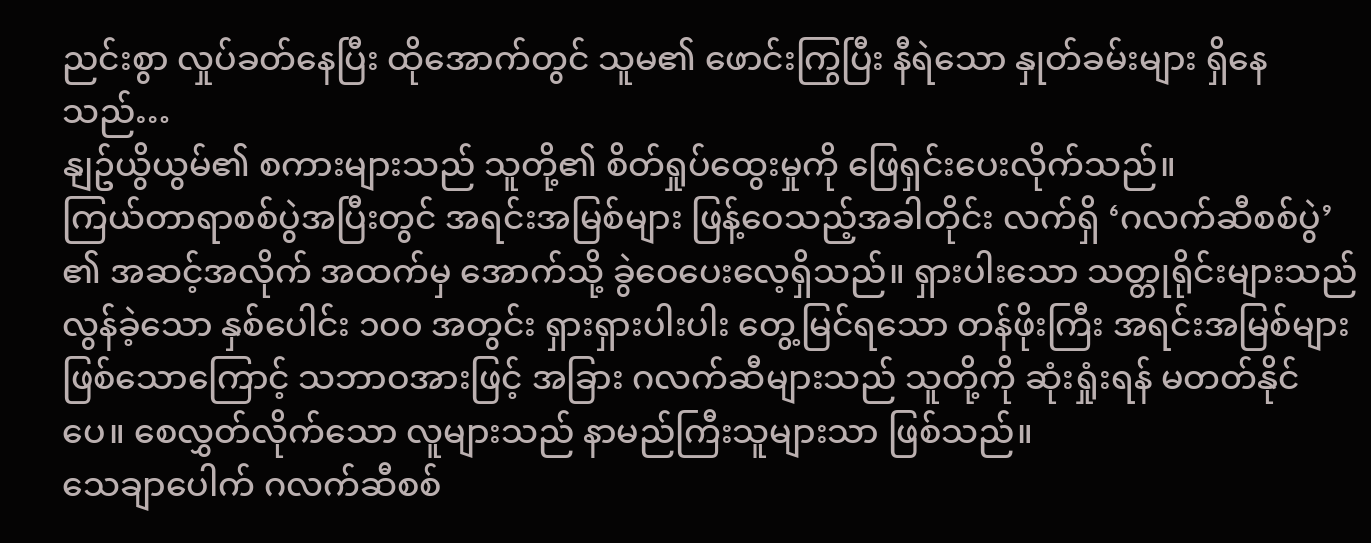ညင်းစွာ လှုပ်ခတ်နေပြီး ထိုအောက်တွင် သူမ၏ ဖောင်းကြွပြီး နီရဲသော နှုတ်ခမ်းများ ရှိနေသည်…
နျဥ်ယွိယွမ်၏ စကားများသည် သူတို့၏ စိတ်ရှုပ်ထွေးမှုကို ဖြေရှင်းပေးလိုက်သည်။
ကြယ်တာရာစစ်ပွဲအပြီးတွင် အရင်းအမြစ်များ ဖြန့်ဝေသည့်အခါတိုင်း လက်ရှိ ‘ဂလက်ဆီစစ်ပွဲ’ ၏ အဆင့်အလိုက် အထက်မှ အောက်သို့ ခွဲဝေပေးလေ့ရှိသည်။ ရှားပါးသော သတ္တုရိုင်းများသည် လွန်ခဲ့သော နှစ်ပေါင်း ၁၀၀ အတွင်း ရှားရှားပါးပါး တွေ့မြင်ရသော တန်ဖိုးကြီး အရင်းအမြစ်များဖြစ်သောကြောင့် သဘာဝအားဖြင့် အခြား ဂလက်ဆီများသည် သူတို့ကို ဆုံးရှုံးရန် မတတ်နိုင်ပေ။ စေလွှတ်လိုက်သော လူများသည် နာမည်ကြီးသူများသာ ဖြစ်သည်။
သေချာပေါက် ဂလက်ဆီစစ်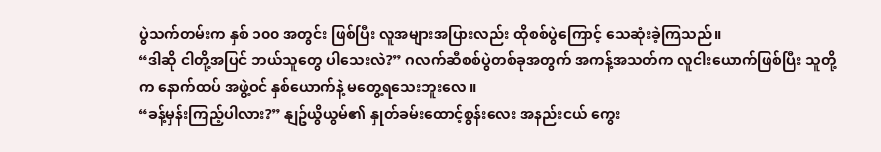ပွဲသက်တမ်းက နှစ် ၁၀၀ အတွင်း ဖြစ်ပြီး လူအများအပြားလည်း ထိုစစ်ပွဲကြောင့် သေဆုံးခဲ့ကြသည်။
“ဒါဆို ငါတို့အပြင် ဘယ်သူတွေ ပါသေးလဲ?” ဂလက်ဆီစစ်ပွဲတစ်ခုအတွက် အကန့်အသတ်က လူငါးယောက်ဖြစ်ပြီး သူတို့က နောက်ထပ် အဖွဲ့ဝင် နှစ်ယောက်နဲ့ မတွေ့ရသေးဘူးလေ။
“ခန့်မှန်းကြည့်ပါလား?” နျဥ်ယွိယွမ်၏ နှုတ်ခမ်းထောင့်စွန်းလေး အနည်းငယ် ကွေး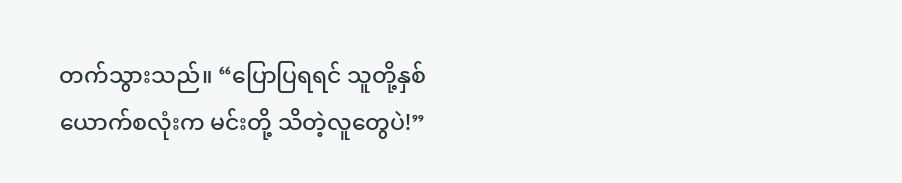တက်သွားသည်။ “ပြောပြရရင် သူတို့နှစ်ယောက်စလုံးက မင်းတို့ သိတဲ့လူတွေပဲ!”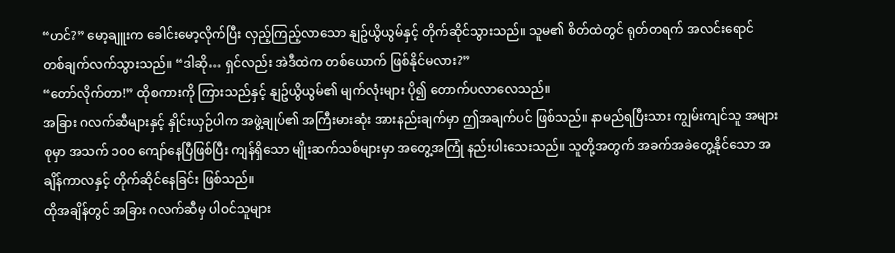“ဟင်?” မော့ချူးက ခေါင်းမော့လိုက်ပြီး လှည့်ကြည့်လာသော နျဥ်ယွိယွမ်နှင့် တိုက်ဆိုင်သွားသည်။ သူမ၏ စိတ်ထဲတွင် ရုတ်တရက် အလင်းရောင် တစ်ချက်လက်သွားသည်။ “ဒါဆို… ရှင်လည်း အဲဒီထဲက တစ်ယောက် ဖြစ်နိုင်မလား?”
“တော်လိုက်တာ!” ထိုစကားကို ကြားသည်နှင့် နျဥ်ယွိယွမ်၏ မျက်လုံးများ ပို၍ တောက်ပလာလေသည်။
အခြား ဂလက်ဆီများနှင့် နှိုင်းယှဉ်ပါက အဖွဲ့ချုပ်၏ အကြီးမားဆုံး အားနည်းချက်မှာ ဤအချက်ပင် ဖြစ်သည်။ နာမည်ရပြီးသား ကျွမ်းကျင်သူ အများစုမှာ အသက် ၁၀၀ ကျော်နေပြီဖြစ်ပြီး ကျန်ရှိသော မျိုးဆက်သစ်များမှာ အတွေ့အကြုံ နည်းပါးသေးသည်။ သူတို့အတွက် အခက်အခဲတွေ့နိုင်သော အချိန်ကာလနှင့် တိုက်ဆိုင်နေခြင်း ဖြစ်သည်။
ထိုအချိန်တွင် အခြား ဂလက်ဆီမှ ပါဝင်သူများ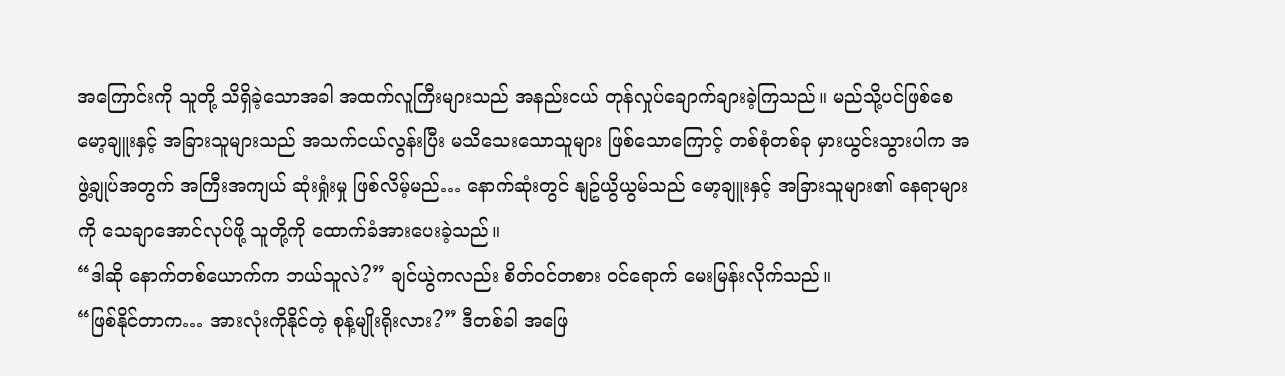အကြောင်းကို သူတို့ သိရှိခဲ့သောအခါ အထက်လူကြီးများသည် အနည်းငယ် တုန်လှုပ်ချောက်ချားခဲ့ကြသည်။ မည်သို့ပင်ဖြစ်စေ မော့ချူးနှင့် အခြားသူများသည် အသက်ငယ်လွန်းပြီး မသိသေးသောသူများ ဖြစ်သောကြောင့် တစ်စုံတစ်ခု မှားယွင်းသွားပါက အဖွဲ့ချုပ်အတွက် အကြီးအကျယ် ဆုံးရှုံးမှု ဖြစ်လိမ့်မည်… နောက်ဆုံးတွင် နျဥ်ယွိယွမ်သည် မော့ချူးနှင့် အခြားသူများ၏ နေရာများကို သေချာအောင်လုပ်ဖို့ သူတို့ကို ထောက်ခံအားပေးခဲ့သည်။
“ဒါဆို နောက်တစ်ယောက်က ဘယ်သူလဲ?” ချင်ယွဲကလည်း စိတ်ဝင်တစား ဝင်ရောက် မေးမြန်းလိုက်သည်။
“ဖြစ်နိုင်တာက… အားလုံးကိုနိုင်တဲ့ စုန့်မျိုးရိုးလား?” ဒီတစ်ခါ အဖြေ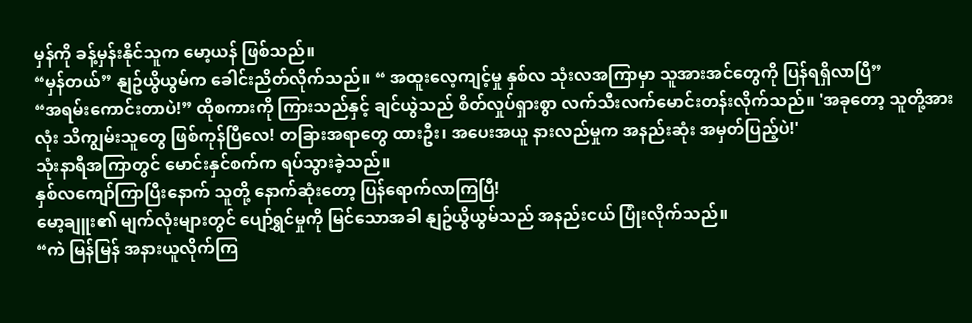မှန်ကို ခန့်မှန်းနိုင်သူက မော့ယန် ဖြစ်သည်။
“မှန်တယ်” နျဥ်ယွိယွမ်က ခေါင်းညိတ်လိုက်သည်။ “ အထူးလေ့ကျင့်မှု နှစ်လ သုံးလအကြာမှာ သူအားအင်တွေကို ပြန်ရရှိလာပြီ”
“အရမ်းကောင်းတာပဲ!” ထိုစကားကို ကြားသည်နှင့် ချင်ယွဲသည် စိတ်လှုပ်ရှားစွာ လက်သီးလက်မောင်းတန်းလိုက်သည်။ 'အခုတော့ သူတို့အားလုံး သိကျွမ်းသူတွေ ဖြစ်ကုန်ပြီလေ! တခြားအရာတွေ ထားဦး၊ အပေးအယူ နားလည်မှုက အနည်းဆုံး အမှတ်ပြည့်ပဲ!'
သုံးနာရီအကြာတွင် မောင်းနှင်စက်က ရပ်သွားခဲ့သည်။
နှစ်လကျော်ကြာပြီးနောက် သူတို့ နောက်ဆုံးတော့ ပြန်ရောက်လာကြပြီ!
မော့ချူး၏ မျက်လုံးများတွင် ပျော်ရွှင်မှုကို မြင်သောအခါ နျဥ်ယွိယွမ်သည် အနည်းငယ် ပြုံးလိုက်သည်။
“ကဲ မြန်မြန် အနားယူလိုက်ကြ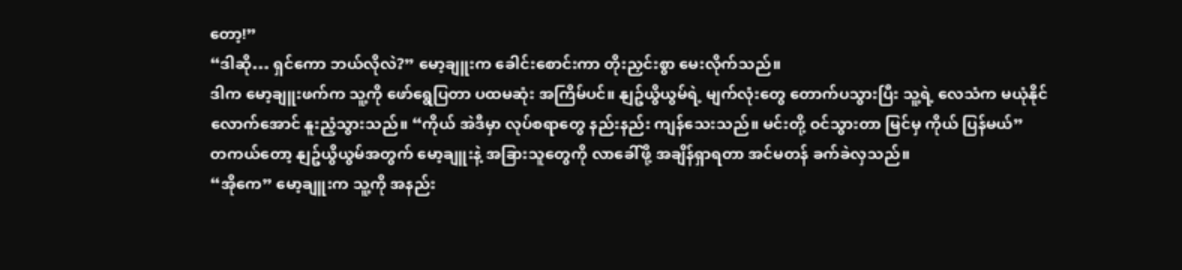တော့!”
“ဒါဆို… ရှင်ကော ဘယ်လိုလဲ?” မော့ချူးက ခေါင်းစောင်းကာ တိုးညှင်းစွာ မေးလိုက်သည်။
ဒါက မော့ချူးဖက်က သူ့ကို ဖော်ရွေပြတာ ပထမဆုံး အကြိမ်ပင်။ နျဥ်ယွိယွမ်ရဲ့ မျက်လုံးတွေ တောက်ပသွားပြီး သူ့ရဲ့ လေသံက မယုံနိုင်လောက်အောင် နူးညံ့သွားသည်။ “ကိုယ် အဲဒီမှာ လုပ်စရာတွေ နည်းနည်း ကျန်သေးသည်။ မင်းတို့ ဝင်သွားတာ မြင်မှ ကိုယ် ပြန်မယ်”
တကယ်တော့ နျဥ်ယွိယွမ်အတွက် မော့ချူးနဲ့ အခြားသူတွေကို လာခေါ်ဖို့ အချိန်ရှာရတာ အင်မတန် ခက်ခဲလှသည်။
“အိုကေ” မော့ချူးက သူ့ကို အနည်း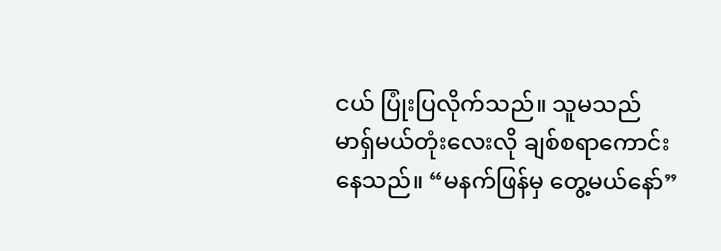ငယ် ပြုံးပြလိုက်သည်။ သူမသည် မာရှ်မယ်တုံးလေးလို ချစ်စရာကောင်းနေသည်။ “မနက်ဖြန်မှ တွေ့မယ်နော်”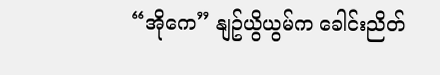“အိုကေ” နျဥ်ယွိယွမ်က ခေါင်းညိတ်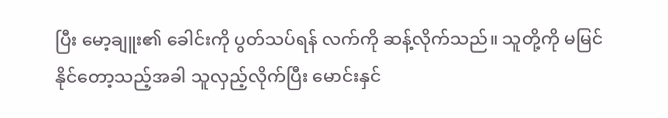ပြီး မော့ချူး၏ ခေါင်းကို ပွတ်သပ်ရန် လက်ကို ဆန့်လိုက်သည်။ သူတို့ကို မမြင်နိုင်တော့သည့်အခါ သူလှည့်လိုက်ပြီး မောင်းနှင်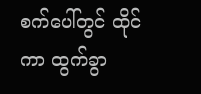စက်ပေါ်တွင် ထိုင်ကာ ထွက်ခွာ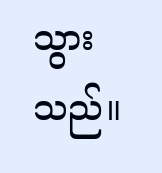သွားသည်။